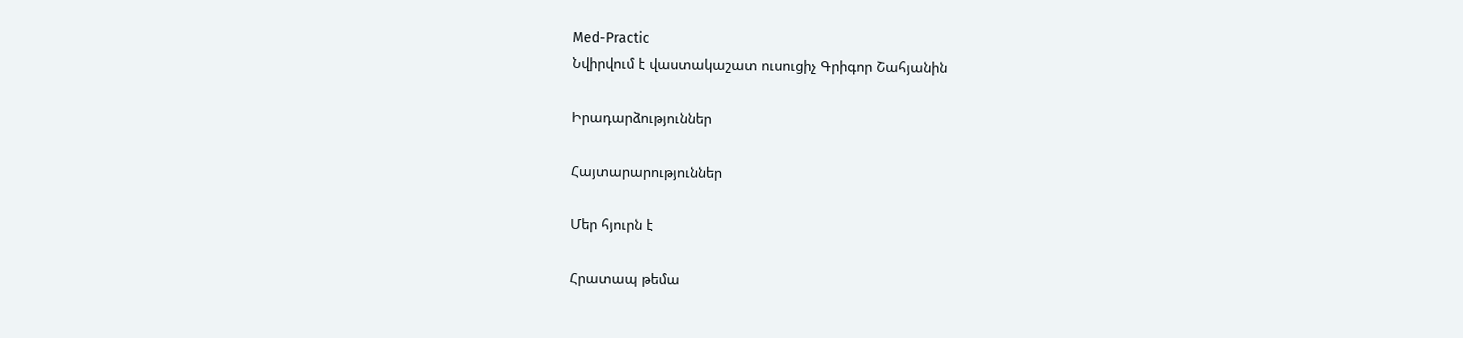Med-Practic
Նվիրվում է վաստակաշատ ուսուցիչ Գրիգոր Շահյանին

Իրադարձություններ

Հայտարարություններ

Մեր հյուրն է

Հրատապ թեմա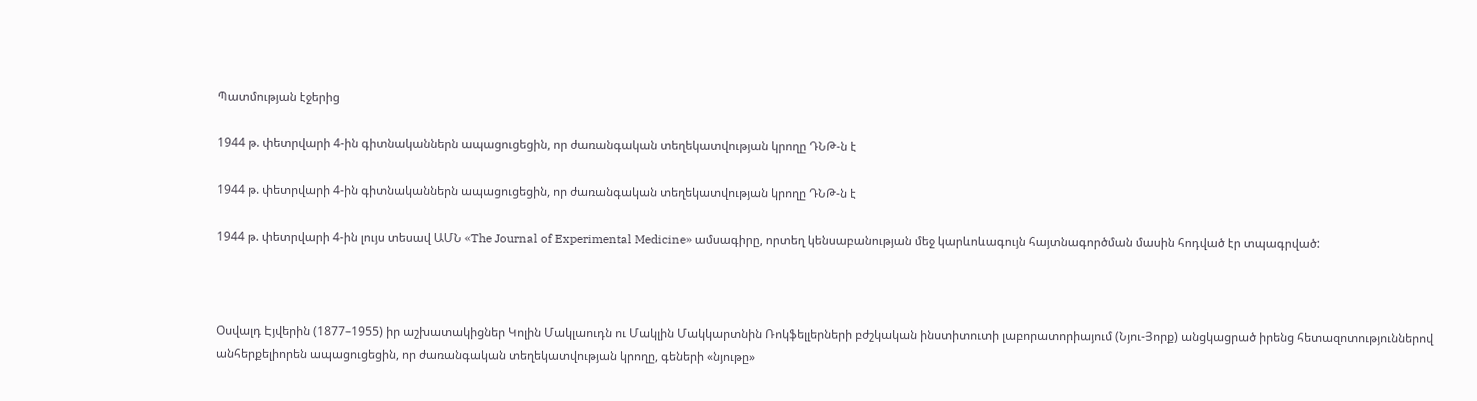Պատմության էջերից

1944 թ. փետրվարի 4-ին գիտնականներն ապացուցեցին, որ ժառանգական տեղեկատվության կրողը ԴՆԹ-ն է

1944 թ. փետրվարի 4-ին գիտնականներն ապացուցեցին, որ ժառանգական տեղեկատվության կրողը ԴՆԹ-ն է

1944 թ. փետրվարի 4-ին լույս տեսավ ԱՄՆ «The Journal of Experimental Medicine» ամսագիրը, որտեղ կենսաբանության մեջ կարևոևագույն հայտնագործման մասին հոդված էր տպագրված:



Օսվալդ Էյվերին (1877–1955) իր աշխատակիցներ Կոլին Մակլաուդն ու Մակլին Մակկարտնին Ռոկֆելլերների բժշկական ինստիտուտի լաբորատորիայում (Նյու-Յորք) անցկացրած իրենց հետազոտություններով անհերքելիորեն ապացուցեցին, որ ժառանգական տեղեկատվության կրողը, գեների «նյութը»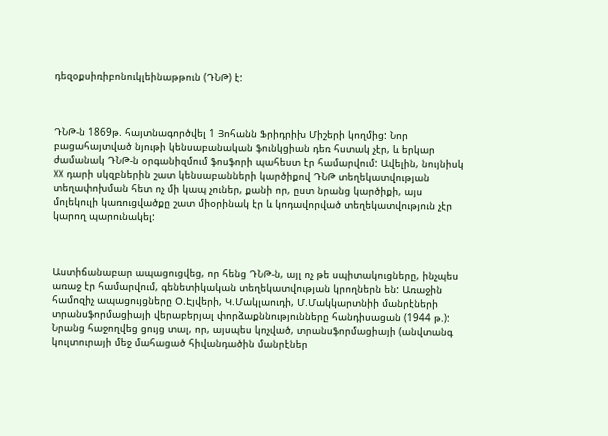դեզօքսիռիբոնուկլեինաթթուն (ԴՆԹ) է:



ԴՆԹ-ն 1869թ. հայտնագործվել 1 Յոհանն Ֆրիդրիխ Միշերի կողմից: Նոր բացահայտված նյութի կենսաբանական ֆունկցիան դեռ հստակ չէր, և երկար ժամանակ ԴՆԹ-ն օրգանիզմում ֆոսֆորի պահեստ էր համարվում: Ավելին, նույնիսկ XX դարի սկզբներին շատ կենսաբանների կարծիքով ԴՆԹ տեղեկատվության տեղափոխման հետ ոչ մի կապ չուներ, քանի որ, ըստ նրանց կարծիքի, այս մոլեկուլի կառուցվածքը շատ միօրինակ էր և կոդավորված տեղեկատվություն չէր կարող պարունակել:



Աստիճանաբար ապացուցվեց, որ հենց ԴՆԹ-ն, այլ ոչ թե սպիտակուցները, ինչպես առաջ էր համարվում, գենետիկական տեղեկատվության կրողներն են: Առաջին համոզիչ ապացույցները Օ.Էյվերի, Կ.Մակլաուդի, Մ.Մակկարտնիի մանրէների տրանսֆորմացիայի վերաբերյալ փորձաքննությունները հանդիսացան (1944 թ.): Նրանց հաջողվեց ցույց տալ, որ, այսպես կոչված, տրանսֆորմացիայի (անվտանգ կուլտուրայի մեջ մահացած հիվանդածին մանրէներ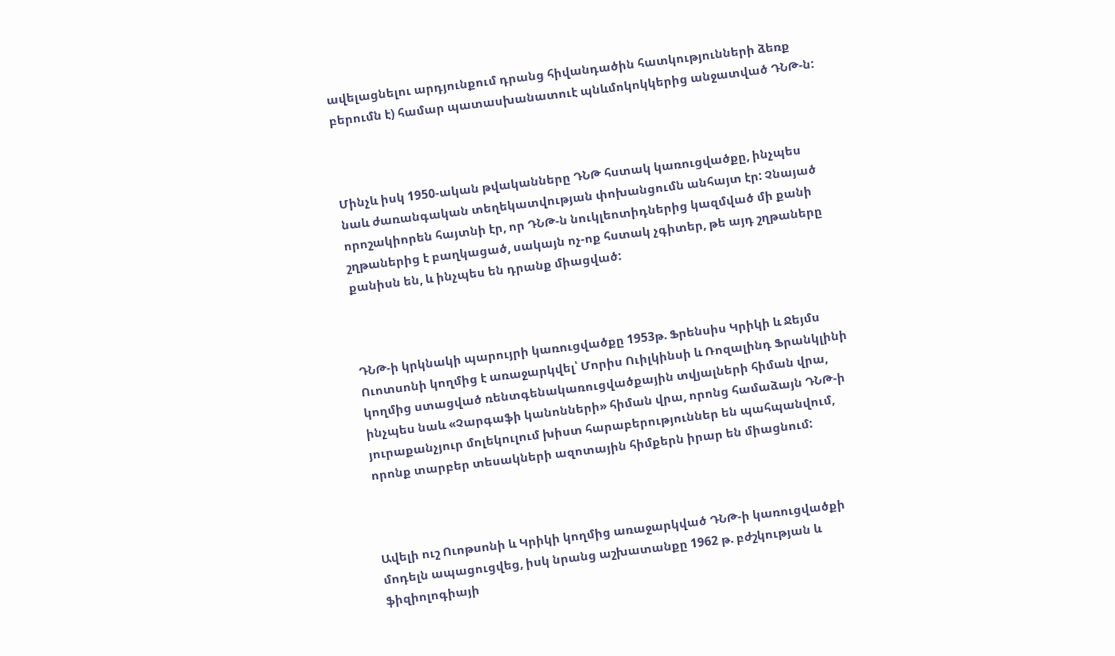ավելացնելու արդյունքում դրանց հիվանդածին հատկությունների ձեռք բերումն է) համար պատասխանատուէ պնևմոկոկկերից անջատված ԴՆԹ-ն:



Մինչև իսկ 1950-ական թվականները ԴՆԹ հստակ կառուցվածքը, ինչպես նաև ժառանգական տեղեկատվության փոխանցումն անհայտ էր: Չնայած որոշակիորեն հայտնի էր, որ ԴՆԹ-ն նուկլեոտիդներից կազմված մի քանի շղթաներից է բաղկացած, սակայն ոչ-ոք հստակ չգիտեր, թե այդ շղթաները քանիսն են, և ինչպես են դրանք միացված:



ԴՆԹ-ի կրկնակի պարույրի կառուցվածքը 1953թ. Ֆրենսիս Կրիկի և Ջեյմս Ուոտսոնի կողմից է առաջարկվել՝ Մորիս Ուիլկինսի և Ռոզալինդ Ֆրանկլինի կողմից ստացված ռենտգենակառուցվածքային տվյալների հիման վրա, ինչպես նաև «Չարգաֆի կանոնների» հիման վրա, որոնց համաձայն ԴՆԹ-ի յուրաքանչյուր մոլեկուլում խիստ հարաբերություններ են պահպանվում, որոնք տարբեր տեսակների ազոտային հիմքերն իրար են միացնում:



Ավելի ուշ Ուոթսոնի և Կրիկի կողմից առաջարկված ԴՆԹ-ի կառուցվածքի մոդելն ապացուցվեց, իսկ նրանց աշխատանքը 1962 թ. բժշկության և ֆիզիոլոգիայի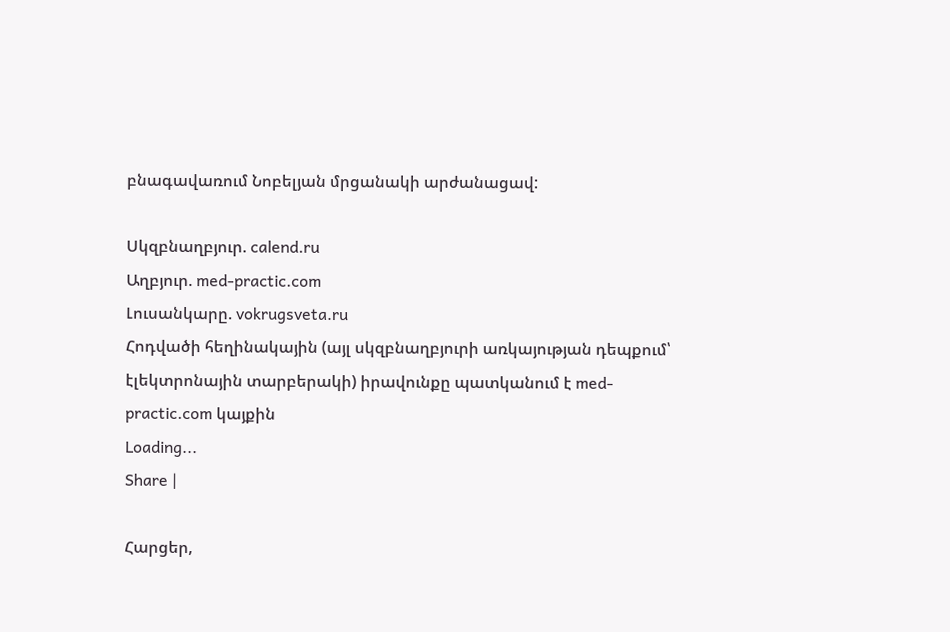բնագավառում Նոբելյան մրցանակի արժանացավ:

Սկզբնաղբյուր. calend.ru
Աղբյուր. med-practic.com
Լուսանկարը. vokrugsveta.ru
Հոդվածի հեղինակային (այլ սկզբնաղբյուրի առկայության դեպքում՝ էլեկտրոնային տարբերակի) իրավունքը պատկանում է med-practic.com կայքին
Loading...
Share |

Հարցեր,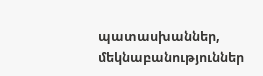պատասխաններ, մեկնաբանություններ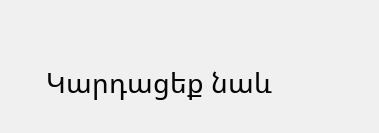Կարդացեք նաև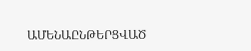ԱՄԵՆԱԸՆԹԵՐՑՎԱԾ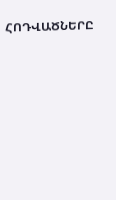ՀՈԴՎԱԾՆԵՐԸ